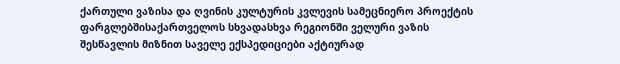ქართული ვაზისა და ღვინის კულტურის კვლევის სამეცნიერო პროექტის ფარგლებშისაქართველოს სხვადასხვა რეგიონში ველური ვაზის შესწავლის მიზნით საველე ექსპედიციები აქტიურად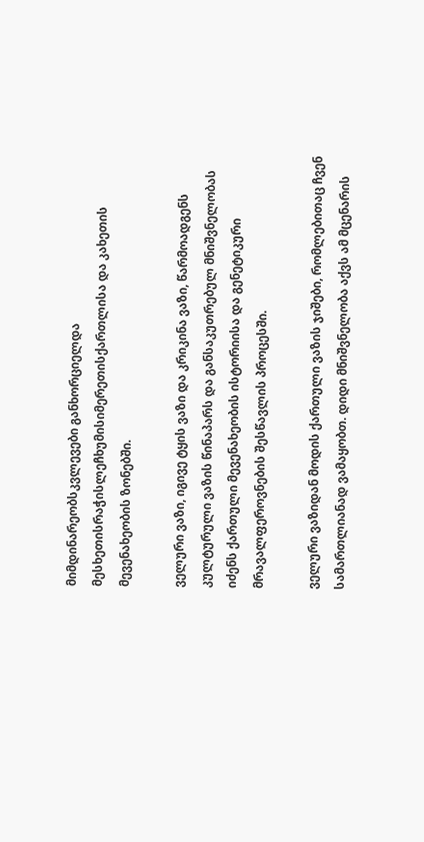მიმდინარეობსკვლევები განხორციელდა მესხეთისრაჭისლეჩხუმისიმერეთისქართლისა და კახეთის მევენახეობის ზონებში.

ველური ვაზი, იგივე ტყის ვაზი და კრიკინა ვაზი, წარმოადგენს კულტურული ვაზის წინაპარს და განსაკუთრებულ მნიშვნელობას იძენს ქართული მევენახეობის ისტორიისა და გენეტიკური მრავალფეროვნების შესწავლის პროცესში.

ველური ვაზიდან მოდის ქართული ვაზის ჯიშები, რომლებითაც ჩვენ სამართლიანად ვამაყობთ. დიდი მნიშვნელობა აქვს ამ მცენარის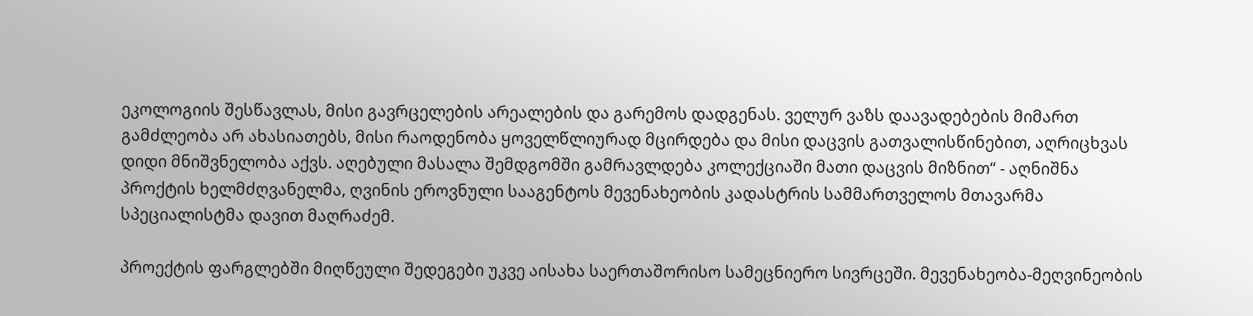ეკოლოგიის შესწავლას, მისი გავრცელების არეალების და გარემოს დადგენას. ველურ ვაზს დაავადებების მიმართ გამძლეობა არ ახასიათებს, მისი რაოდენობა ყოველწლიურად მცირდება და მისი დაცვის გათვალისწინებით, აღრიცხვას დიდი მნიშვნელობა აქვს. აღებული მასალა შემდგომში გამრავლდება კოლექციაში მათი დაცვის მიზნით“ - აღნიშნა პროქტის ხელმძღვანელმა, ღვინის ეროვნული სააგენტოს მევენახეობის კადასტრის სამმართველოს მთავარმა სპეციალისტმა დავით მაღრაძემ.

პროექტის ფარგლებში მიღწეული შედეგები უკვე აისახა საერთაშორისო სამეცნიერო სივრცეში. მევენახეობა-მეღვინეობის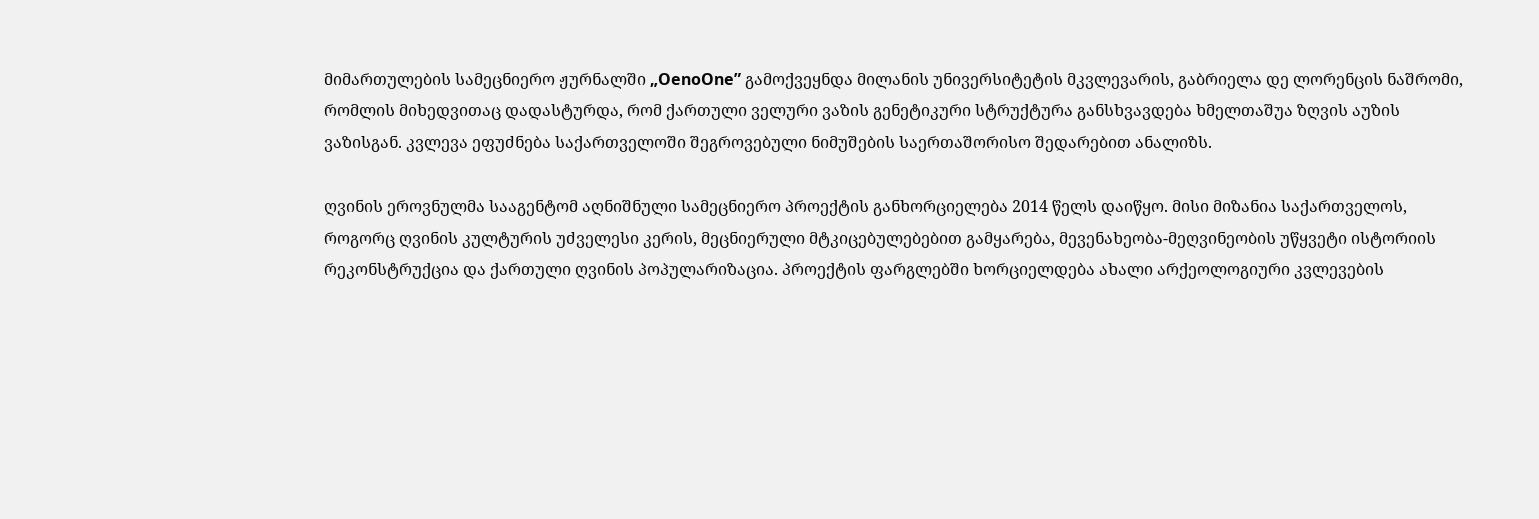მიმართულების სამეცნიერო ჟურნალში „OenoOne” გამოქვეყნდა მილანის უნივერსიტეტის მკვლევარის, გაბრიელა დე ლორენცის ნაშრომი, რომლის მიხედვითაც დადასტურდა, რომ ქართული ველური ვაზის გენეტიკური სტრუქტურა განსხვავდება ხმელთაშუა ზღვის აუზის ვაზისგან. კვლევა ეფუძნება საქართველოში შეგროვებული ნიმუშების საერთაშორისო შედარებით ანალიზს.

ღვინის ეროვნულმა სააგენტომ აღნიშნული სამეცნიერო პროექტის განხორციელება 2014 წელს დაიწყო. მისი მიზანია საქართველოს, როგორც ღვინის კულტურის უძველესი კერის, მეცნიერული მტკიცებულებებით გამყარება, მევენახეობა-მეღვინეობის უწყვეტი ისტორიის რეკონსტრუქცია და ქართული ღვინის პოპულარიზაცია. პროექტის ფარგლებში ხორციელდება ახალი არქეოლოგიური კვლევების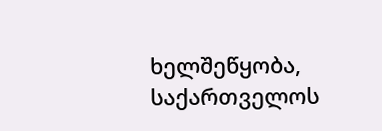ხელშეწყობა, საქართველოს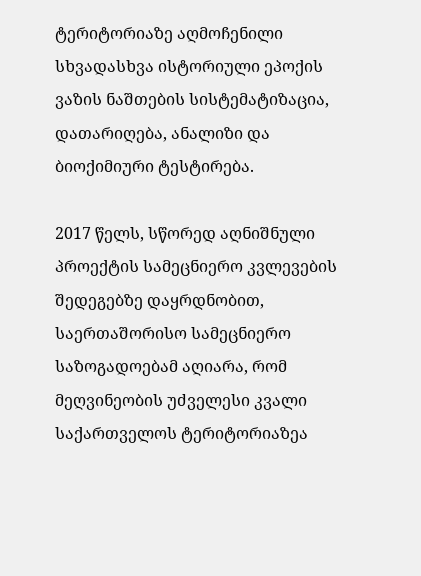ტერიტორიაზე აღმოჩენილი სხვადასხვა ისტორიული ეპოქის ვაზის ნაშთების სისტემატიზაცია, დათარიღება, ანალიზი და ბიოქიმიური ტესტირება.

2017 წელს, სწორედ აღნიშნული პროექტის სამეცნიერო კვლევების შედეგებზე დაყრდნობით, საერთაშორისო სამეცნიერო საზოგადოებამ აღიარა, რომ მეღვინეობის უძველესი კვალი საქართველოს ტერიტორიაზეა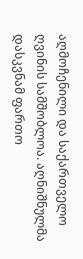აღმოჩენილი და საქართველო ღვინის სამშობლოა. აღნიშნულმა დასკვნამ ფართო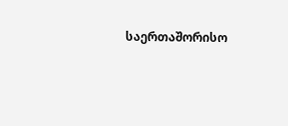საერთაშორისო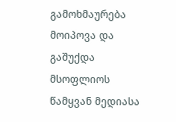გამოხმაურება მოიპოვა და გაშუქდა მსოფლიოს წამყვან მედიასა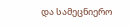და სამეცნიერო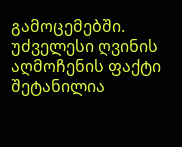გამოცემებში. უძველესი ღვინის აღმოჩენის ფაქტი შეტანილია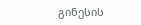გინესის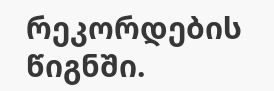რეკორდების წიგნში.